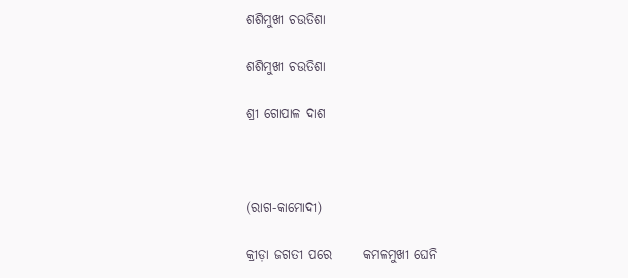ଶଶିମୁଖୀ ଚଉତିଶା

ଶଶିମୁଖୀ ଚଉତିଶା

ଶ୍ରୀ ଗୋପାଳ ଦାଶ



(ରାଗ-କାମୋଦୀ)

କ୍ରୀଡ଼ା ଜଗତୀ ପରେ      କମଳମୁଖୀ ଘେନି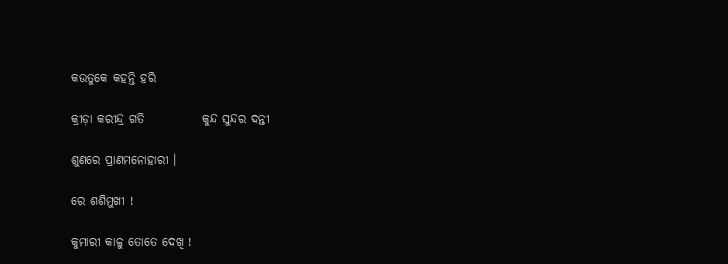କଉତୁକେ କହନ୍ତି ହରି

କ୍ରୀଡ଼ା କରୀନ୍ଦ୍ର ଗତି            କୁନ୍ଦ ସୁନ୍ଦର ଦନ୍ତୀ

ଶୁଣରେ ପ୍ରାଣମନୋହାରୀ ।

ରେ ଶଶିମୁଖୀ !

କୁମାରୀ କାଳୁ ତୋତେ ଦେଖି !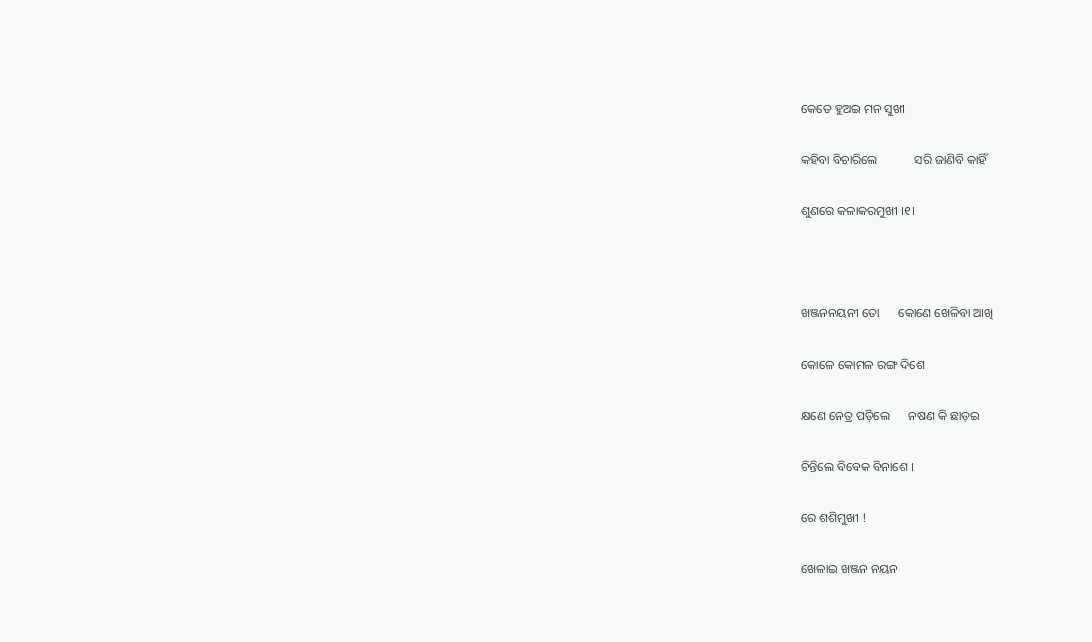କେତେ ହୁଅଇ ମନ ସୁଖୀ

କହିବା ବିଚାରିଲେ            ସରି ଜାଣିବି କାହିଁ

ଶୁଣରେ କଳାକରମୁଖୀ ।୧।



ଖଞ୍ଜନନୟନୀ ତୋ      କୋଣେ ଖେଳିବା ଆଖି

କୋଳେ କୋମଳ ରଙ୍ଗ ଦିଶେ

କ୍ଷଣେ ନେତ୍ର ପଡ଼ିଲେ      ନଷଣ କି ଛାଡ଼ଇ

ଚିନ୍ତିଲେ ବିବେକ ବିନାଶେ ।

ରେ ଶଶିମୁଖୀ !

ଖେଳାଇ ଖଞ୍ଜନ ନୟନ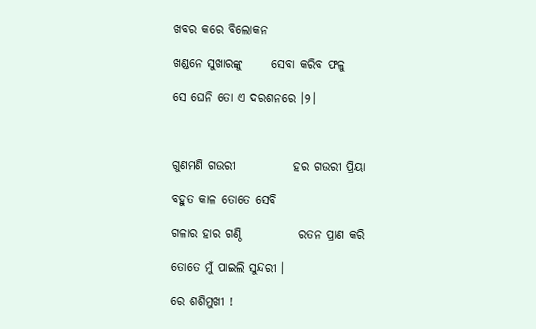ଖବର କରେ ବିଲୋକନ

ଖଣ୍ଡନେ ସୁଖାରଙ୍କୁ      ସେବା କରିବ ଫଳୁ

ସେ ଘେନି ତୋ ଏ ଦରଶନରେ ।୨।



ଗୁଣମଣି ଗଉରୀ            ହର ଗଉରୀ ପ୍ରିୟା

ବହୁତ କାଳ ତୋତେ ସେବି

ଗଳାର ହାର ଗଣ୍ଠି            ରତନ ପ୍ରାଣ କରି

ତୋତେ ମୁଁ ପାଇଲି ସୁନ୍ଦରୀ ।

ରେ ଶଶିମୁଖୀ !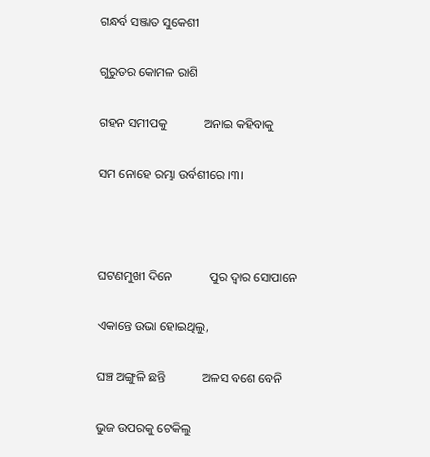ଗନ୍ଧର୍ବ ସଞ୍ଜାତ ସୁକେଶୀ

ଗୁରୁତର କୋମଳ ରାଶି

ଗହନ ସମୀପକୁ            ଅନାଇ କହିବାକୁ

ସମ ନୋହେ ରମ୍ଭା ଉର୍ବଶୀରେ ।୩।



ଘଟଣମୁଖୀ ଦିନେ            ପୁର ଦ୍ୱାର ସୋପାନେ

ଏକାନ୍ତେ ଉଭା ହୋଇଥିଲୁ,

ଘଞ୍ଚ ଅଙ୍ଗୁଳି ଛନ୍ତି            ଅଳସ ବଶେ ବେନି

ଭୁଜ ଉପରକୁ ଟେକିଲୁ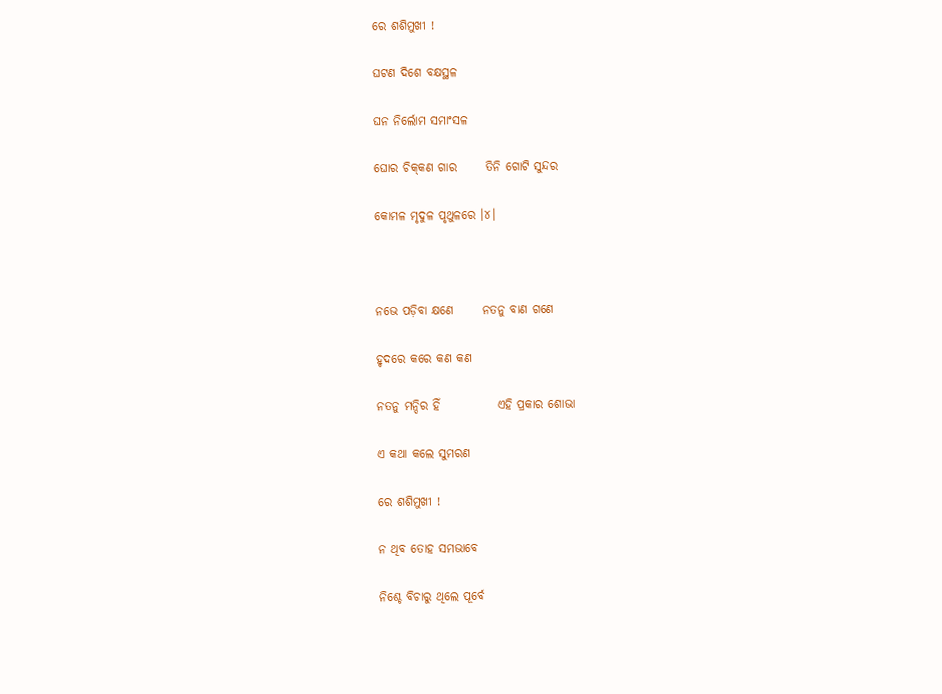ରେ ଶଶିମୁଖୀ !

ଘଟଣ ଦିଶେ ବକ୍ଷସ୍ଥଳ

ଘନ ନିର୍ଲୋମ ସମାଂସଳ

ଘୋର ଚିକ୍‌କଣ ଗାର      ତିନି ଗୋଟି ସୁନ୍ଦର

କୋମଳ ମୃଦୁଳ ପୃଥୁଳରେ ।୪।



ନଭେ ପଡ଼ିବା କ୍ଷଣେ      ନତନୁ ବାଣ ଗଣେ

ହୃଦରେ କରେ କଣ କଣ

ନତନୁ ମନ୍ଦିର ହିଁ            ଏହି ପ୍ରକାର ଶୋଭା

ଏ କଥା କଲେ ସୁମରଣ

ରେ ଶଶିମୁଖୀ !

ନ ଥିବ ତୋହ ସମଭାବେ

ନିଶ୍ଚେ ବିଚାରୁ ଥିଲେ ପୂର୍ବେ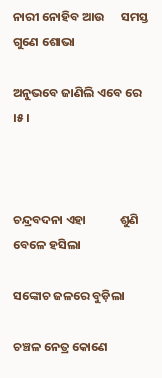ନାରୀ ନୋହିବ ଆଉ      ସମସ୍ତ ଗୁଣେ ଶୋଭା

ଅନୁଭବେ ଜାଣିଲି ଏବେ ରେ ।୫।



ଚନ୍ଦ୍ରବଦନା ଏହା            ଶୁଣି ବେଳେ ହସିଲା

ସଙ୍କୋଚ ଜଳରେ ବୁଡ଼ିଲା

ଚଞ୍ଚଳ ନେତ୍ର କୋଣେ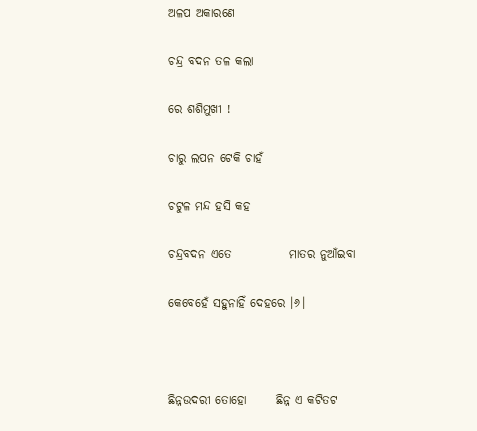ଅଳପ ଅକାରଣେ

ଚନ୍ଦ୍ର ବଦନ ତଳ କଲା

ରେ ଶଶିମୁଖୀ !

ଚାରୁ ଲପନ ଟେକି ଚାହଁ

ଚଟୁଳ ମନ୍ଦ ହସି କହ

ଚନ୍ଦ୍ରବଦନ ଏତେ            ମାତର ନୁଆଁଇବା

କେବେହେଁ ସହୁନାହିଁ ଦେହରେ ।୬।



ଛିନ୍ନଉଦରୀ ତୋହୋ      ଛିନ୍ନ ଏ କଟିତଟ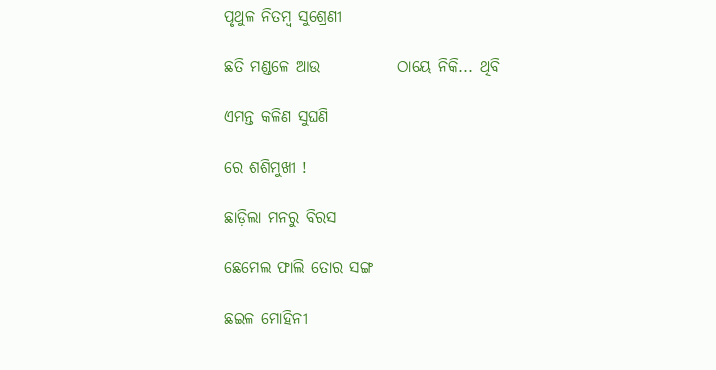ପୃଥୁଳ ନିତମ୍ବ ସୁଶ୍ରେଣୀ

ଛତି ମଣ୍ଡଳେ ଆଉ            ଠାୟେ ନିକି... ଥିବି

ଏମନ୍ତ କଳିଣ ସୁଘଣି

ରେ ଶଶିମୁଖୀ !

ଛାଡ଼ିଲା ମନରୁ ବିରସ

ଛେମେଲ ଫାଲି ତୋର ସଙ୍ଗ

ଛଇଳ ମୋହିନୀ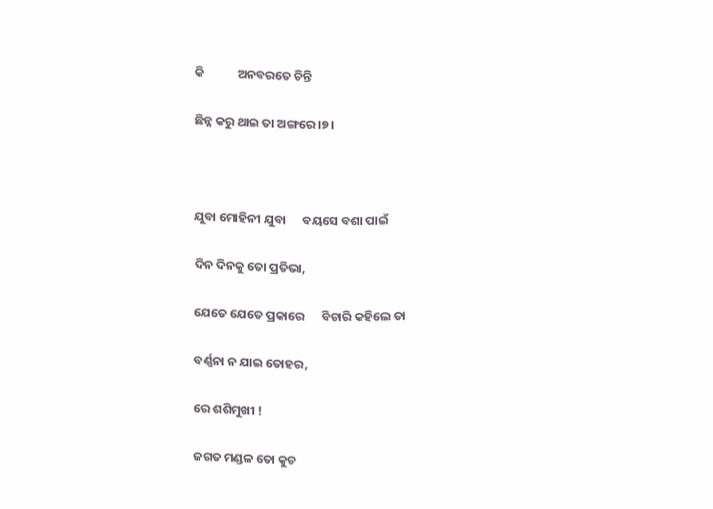କି            ଅନବରତେ ଚିନ୍ତି

ଛିନ୍ନ କରୁ ଥାଇ ତା ଅଙ୍ଗରେ ।୭।



ଯୁବା ମୋହିନୀ ଯୁବା      ବୟସେ ବଶା ପାଇଁ

ଦିନ ଦିନକୁ ତୋ ପ୍ରତିଭା,

ଯେତେ ଯେତେ ପ୍ରକାରେ      ବିଚାରି କହିଲେ ତା

ବର୍ଣ୍ଣନା ନ ଯାଇ ତୋହର,

ରେ ଶଶିମୁଖୀ !

ଜଗତ ମଣ୍ଡଳ ତୋ କୁଚ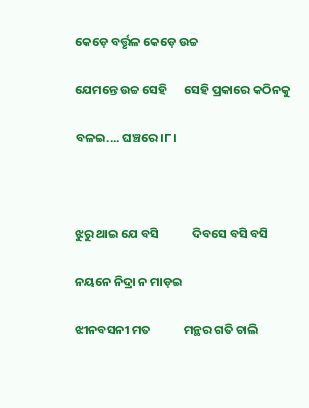କେଡ଼େ ବର୍ତ୍ତୃଳ କେଡ଼େ ଉଚ୍ଚ

ଯେମନ୍ତେ ଉଚ୍ଚ ସେହି      ସେହି ପ୍ରକାରେ କଠିନକୁ

ବଳଇ.... ଘଞ୍ଚରେ ।୮।



ଝୁରୁ ଥାଇ ଯେ ବସି            ଦିବସେ ବସି ବସି

ନୟନେ ନିଦ୍ରା ନ ମାଡ଼ଇ

ଝୀନବସନୀ ମତ            ମନ୍ଥର ଗତି ଚାଲି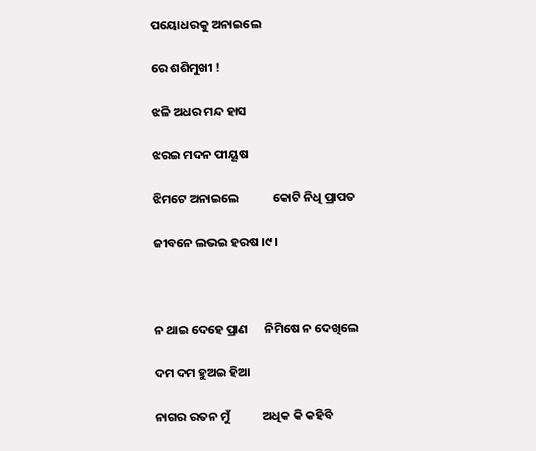ପୟୋଧରକୁ ଅନାଇଲେ

ରେ ଶଶିମୁଖୀ !

ଝଳି ଅଧର ମନ୍ଦ ହାସ

ଝରଇ ମଦନ ପୀୟୂଷ

ଝିମଟେ ଅନାଇଲେ            କୋଟି ନିଧି ପ୍ରାପତ

ଜୀବନେ ଲଭଇ ହରଷ ।୯।



ନ ଥାଇ ଦେହେ ପ୍ରାଣ      ନିମିଷେ ନ ଦେଖିଲେ

ଦମ ଦମ ହୁଅଇ ହିଆ

ନାଗର ରତନ ମୁଁ            ଅଧିକ କି କହିବି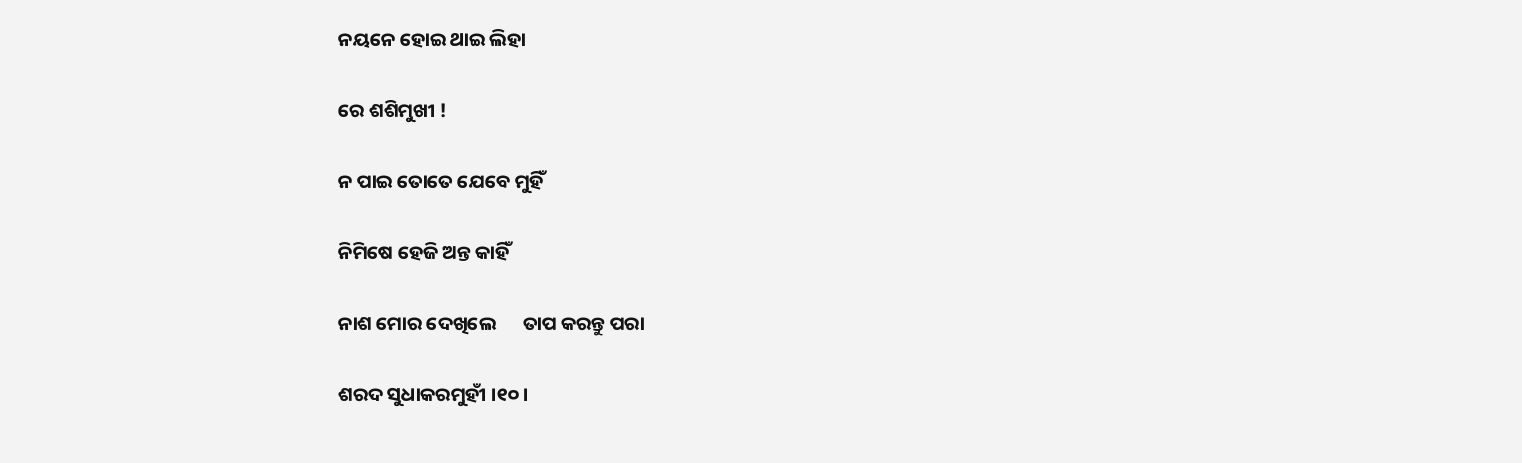ନୟନେ ହୋଇ ଥାଇ ଲିହା

ରେ ଶଶିମୁଖୀ !

ନ ପାଇ ତୋତେ ଯେବେ ମୁହିଁ

ନିମିଷେ ହେଜି ଅନ୍ତ କାହିଁ

ନାଶ ମୋର ଦେଖିଲେ      ତାପ କରନ୍ତୁ ପରା

ଶରଦ ସୁଧାକରମୁହୀଁ ।୧୦।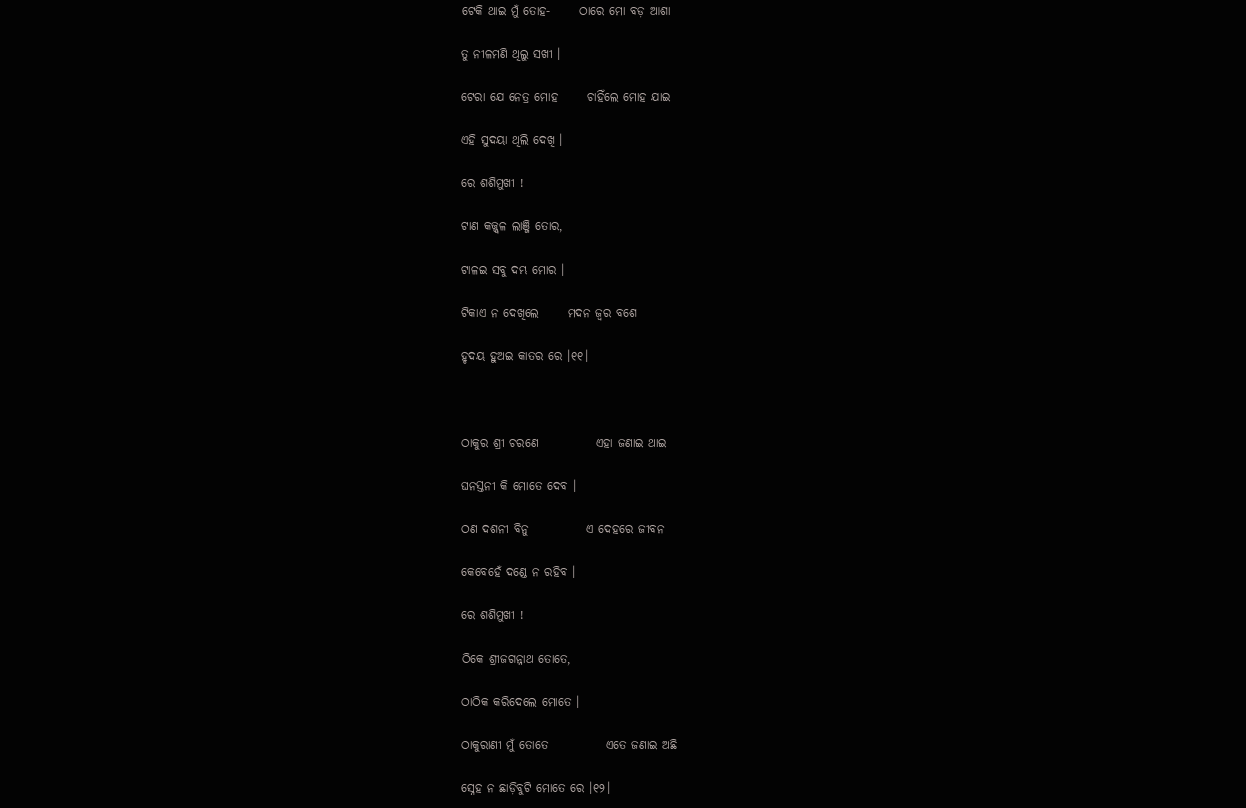ଟେକି ଥାଇ ମୁଁ ତୋହ-      ଠାରେ ମୋ ବଡ଼ ଆଶା

ତୁ ନୀଳମଣି ଥିଲୁ ସଖୀ ।

ଟେରା ଯେ ନେତ୍ର ମୋହ      ଚାହିଁଲେ ମୋହ ଯାଇ

ଏହି ସୁଦୟା ଥିଲି ଦେଖି ।

ରେ ଶଶିମୁଖୀ !

ଟାଣ କଜ୍ଜ୍ୱଳ ଲାଞ୍ଜି ତୋର,

ଟାଳଇ ସବୁ ଦମ୍ଭ ମୋର ।

ଟିକାଏ ନ ଦେଖିଲେ      ମଦନ ଜ୍ୱର ବଶେ

ହୃଦୟ ହୁଅଇ କାତର ରେ ।୧୧।



ଠାକୁର ଶ୍ରୀ ଚରଣେ            ଏହା ଜଣାଇ ଥାଇ

ଘନସ୍ତନୀ କି ମୋତେ ଦେବ ।

ଠଣ ଦଶନୀ ବିନୁ            ଏ ଦେହରେ ଜୀବନ

କେବେହେଁ ଦଣ୍ଡେ ନ ରହିବ ।

ରେ ଶଶିମୁଖୀ !

ଠିକେ ଶ୍ରୀଜଗନ୍ନାଥ ତୋତେ,

ଠାଠିକ କରିଦେଲେ ମୋତେ ।

ଠାକୁରାଣୀ ମୁଁ ତୋତେ            ଏତେ ଜଣାଇ ଅଛି

ସ୍ନେହ ନ ଛାଡ଼ିବୁଟି ମୋତେ ରେ ।୧୨।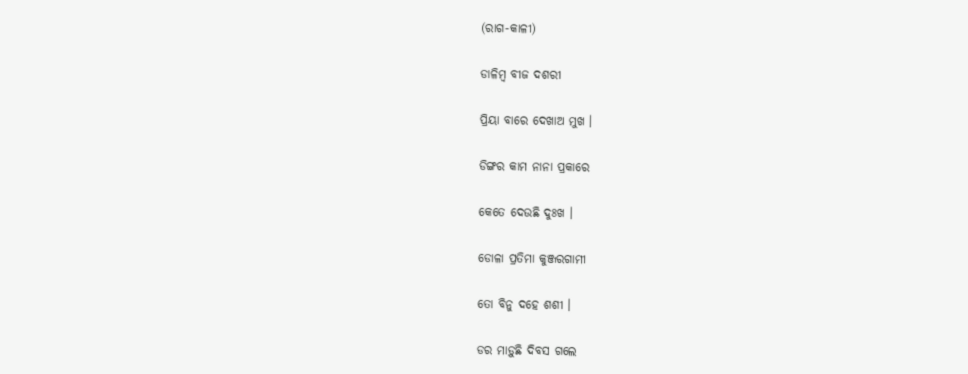(ରାଗ-କାଳୀ)

ଡାଳିମ୍ବ ବୀଜ ଦଶରୀ

ପ୍ରିୟା ବାରେ ଦେଖାଅ ମୁଖ ।

ଡିଙ୍ଗର କାମ ନାନା ପ୍ରକାରେ

କେତେ ଦେଉଛି ଦୁଃଖ ।

ଡୋଳା ପ୍ରତିମା କୁଞ୍ଜରଗାମୀ

ତୋ ବିନୁ ଦହେ ଶଶୀ ।

ଡର ମାଡ଼ୁଛି ଦିବସ ଗଲେ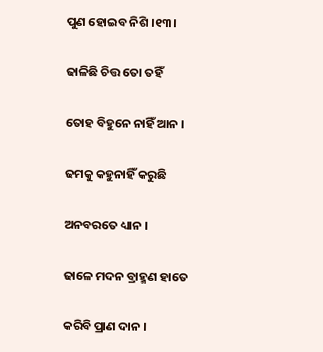ପୁଣ ହୋଇବ ନିଶି ।୧୩।

ଢାଳିଛି ଚିତ୍ତ ତୋ ତହିଁ

ତୋହ ବିହୁନେ ନାହିଁ ଆନ ।

ଢମକୁ କହୁନାହିଁ କରୁଛି

ଅନବରତେ ଧ୍ୟାନ ।

ଢାଳେ ମଦନ ବ୍ରାହ୍ମଣ ହାତେ

କରିବି ପ୍ରାଣ ଦାନ ।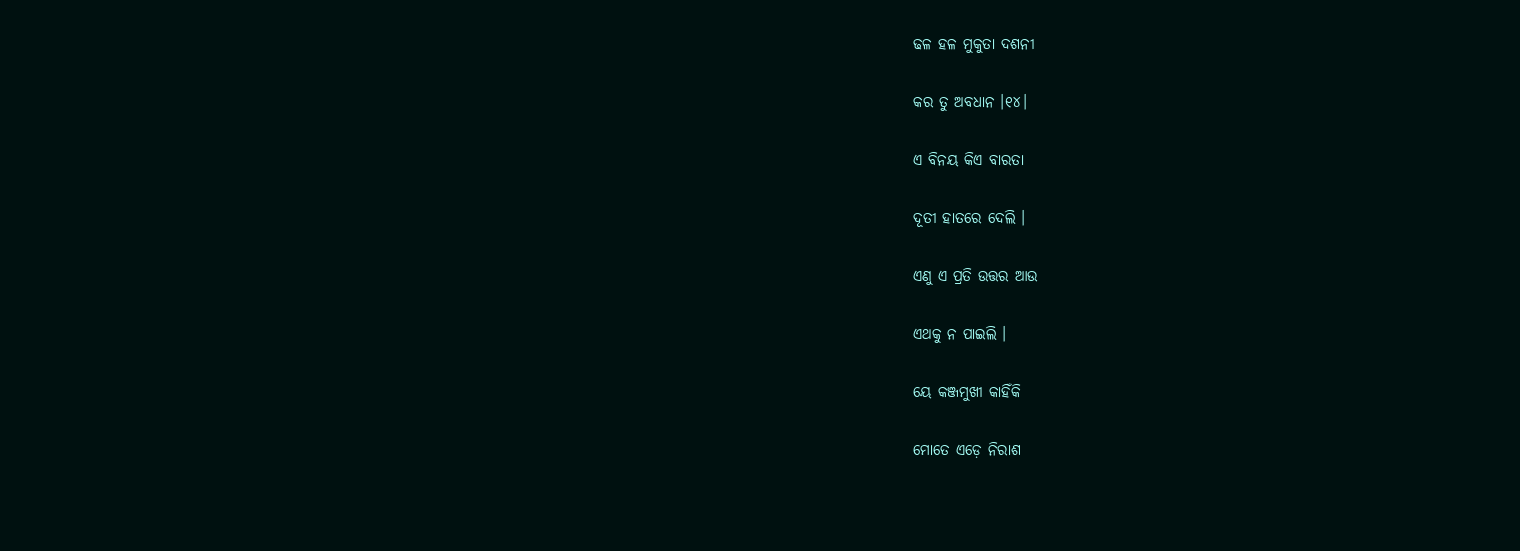ଢଳ ହଳ ମୁକୁତା ଦଶନୀ

କର ତୁ ଅବଧାନ ।୧୪।

ଏ ବିନୟ କିଏ ବାରତା

ଦୂତୀ ହାତରେ ଦେଲି ।

ଏଣୁ ଏ ପ୍ରତି ଉତ୍ତର ଆଉ

ଏଥକୁ ନ ପାଇଲି ।

ୟେ କଞ୍ଜମୁଖୀ କାହିଁକି

ମୋତେ ଏଡ଼େ ନିରାଶ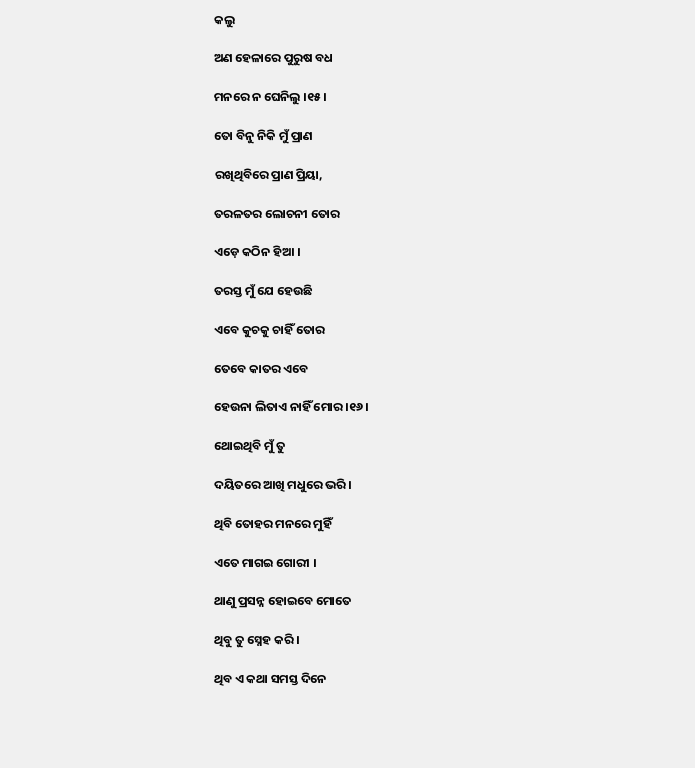କଲୁ

ଅଣ ହେଳାରେ ପୁରୁଷ ବଧ

ମନରେ ନ ଘେନିଲୁ ।୧୫।

ତୋ ବିନୁ ନିକି ମୁଁ ପ୍ରାଣ

ରଖିଥିବିରେ ପ୍ରାଣ ପ୍ରିୟା,

ତରଳତର ଲୋଚନୀ ତୋର

ଏଡ଼େ କଠିନ ହିଆ ।

ତରସ୍ତ ମୁଁ ଯେ ହେଉଛି

ଏବେ କୁଚକୁ ଚାହିଁ ତୋର

ତେବେ କାତର ଏବେ

ହେଉନା ଲିତାଏ ନାହିଁ ମୋର ।୧୬।

ଥୋଇଥିବି ମୁଁ ତୁ

ଦୟିତରେ ଆଖି ମଧୁରେ ଭରି ।

ଥିବି ତୋହର ମନରେ ମୁହିଁ

ଏତେ ମାଗଇ ଗୋରୀ ।

ଥାଣୁ ପ୍ରସନ୍ନ ହୋଇବେ ମୋତେ

ଥିବୁ ତୁ ସ୍ନେହ କରି ।

ଥିବ ଏ କଥା ସମସ୍ତ ଦିନେ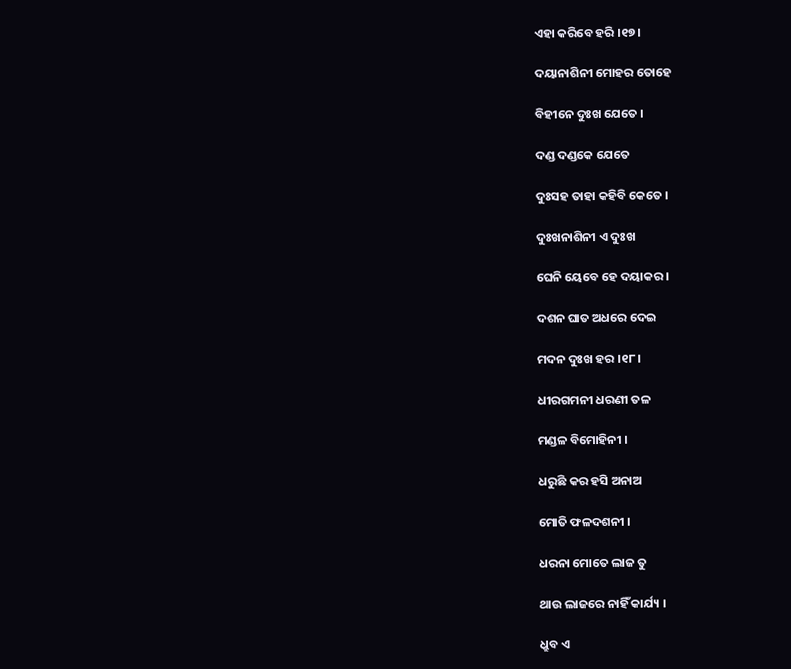ଏହା କରିବେ ହରି ।୧୭।

ଦୟାନାଶିନୀ ମୋହର ତୋହେ

ବିହୀନେ ଦୁଃଖ ଯେତେ ।

ଦଣ୍ଡ ଦଣ୍ଡକେ ଯେତେ

ଦୁଃସହ ତାହା କହିବି କେତେ ।

ଦୁଃଖନାଶିନୀ ଏ ଦୁଃଖ

ଘେନି ୟେବେ ହେ ଦୟାକର ।

ଦଶନ ଘାତ ଅଧରେ ଦେଇ

ମଦନ ଦୁଃଖ ହର ।୧୮।

ଧୀରଗମନୀ ଧରଣୀ ତଳ

ମଣ୍ଡଳ ବିମୋହିନୀ ।

ଧରୁଛି କର ହସି ଅନାଅ

ମୋତି ଫଳଦଶନୀ ।

ଧରନା ମୋତେ ଲାଜ ତୁ

ଥାଉ ଲାଜରେ ନାହିଁ କାର୍ଯ୍ୟ ।

ଧ୍ରୁବ ଏ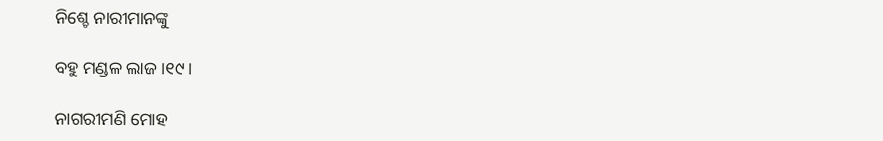ନିଶ୍ଚେ ନାରୀମାନଙ୍କୁ

ବହୁ ମଣ୍ଡଳ ଲାଜ ।୧୯।

ନାଗରୀମଣି ମୋହ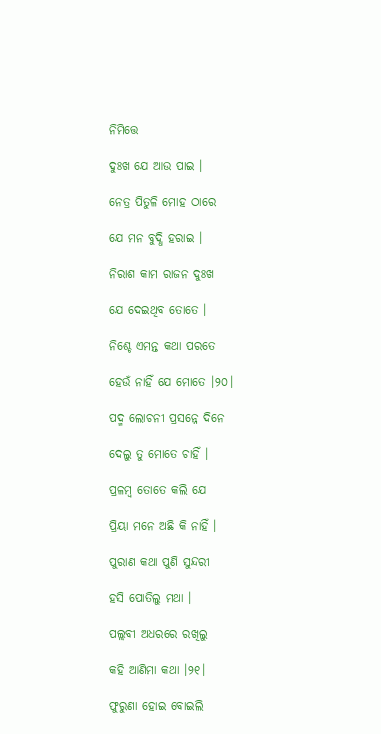ନିମିତ୍ତେ

ଦୁଃଖ ଯେ ଆଉ ପାଇ ।

ନେତ୍ର ପିତୁଳି ମୋହ ଠାରେ

ଯେ ମନ ବୁଦ୍ଧି ହରାଇ ।

ନିରାଶ କାମ ରାଜନ ଦୁଃଖ

ଯେ ଦେଇଥିବ ତୋତେ ।

ନିଶ୍ଚେ ଏମନ୍ତ କଥା ପରତେ

ହେଉଁ ନାହିଁ ଯେ ମୋତେ ।୨୦।

ପଦ୍ମ ଲୋଚନୀ ପ୍ରସନ୍ନେ ଦିନେ

ଦେଲୁ ତୁ ମୋତେ ଚାହିଁ ।

ପ୍ରଳମ୍ବ ତୋତେ କଲି ଯେ

ପ୍ରିୟା ମନେ ଅଛି କି ନାହିଁ ।

ପୁରାଣ କଥା ପୁଣି ସୁନ୍ଦରୀ

ହସି ପୋତିଲୁ ମଥା ।

ପଲ୍ଲବୀ ଅଧରରେ ରଖିଲୁ

କହି ଆଣିମା କଥା ।୨୧।

ଫୁରୁଣା ହୋଇ ବୋଇଲି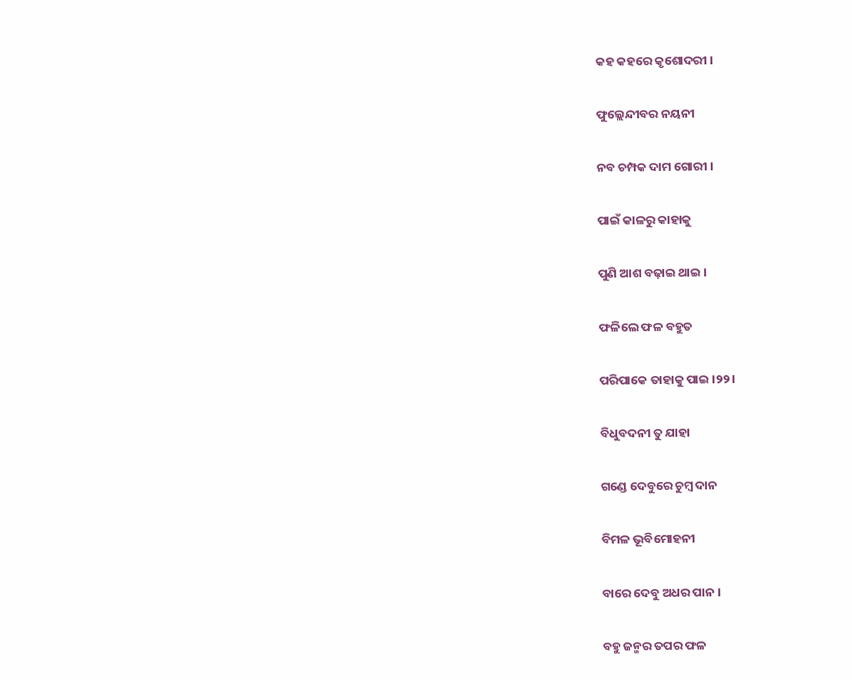କହ କହରେ କୃଶୋଦରୀ ।

ଫୁଲ୍ଲେନ୍ଦୀବର ନୟନୀ

ନବ ଚମ୍ପକ ଦାମ ଗୋରୀ ।

ପାଇଁ କାଳରୁ କାହାକୁ

ପୁଣି ଆଶ ବଢ଼ାଇ ଥାଇ ।

ଫଳିଲେ ଫଳ ବହୁତ

ପରିପାକେ ତାହାକୁ ପାଇ ।୨୨।

ବିଧୁବଦନୀ ତୁ ଯାହା

ଗଣ୍ଡେ ଦେବୁରେ ଚୁମ୍ବ ଦାନ

ବିମଳ ଭୂବିମୋହନୀ

ବାରେ ଦେବୁ ଅଧର ପାନ ।

ବହୁ ଜନ୍ମର ତପର ଫଳ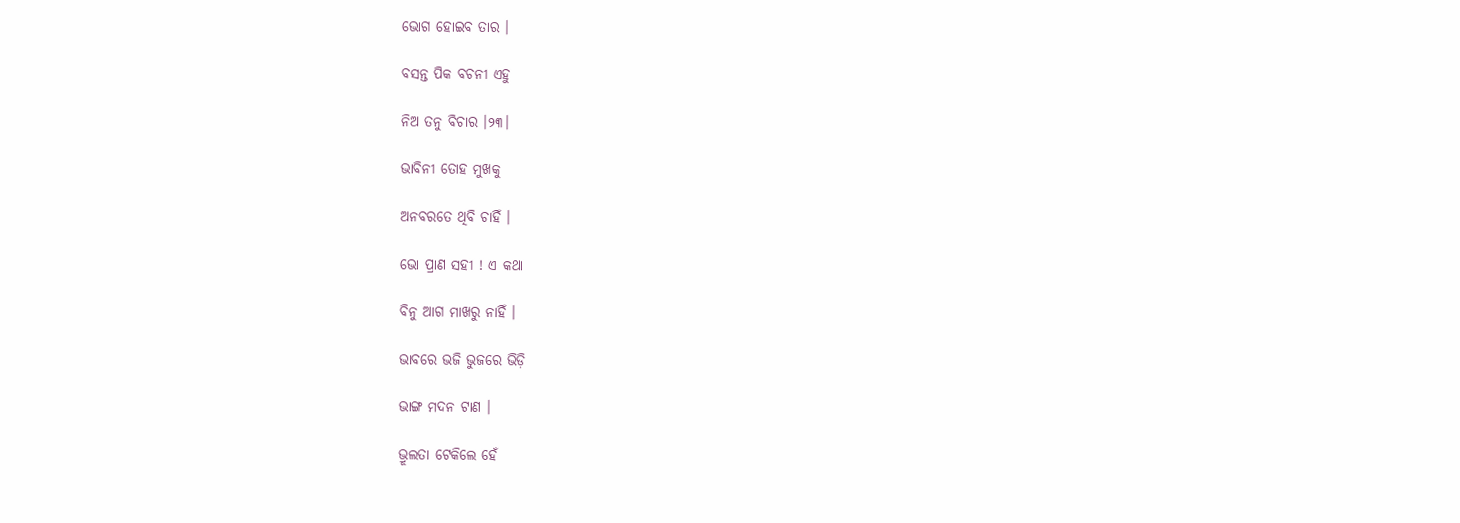ଭୋଗ ହୋଇବ ତାର ।

ବସନ୍ତ ପିକ ବଚନୀ ଏହୁ

ନିଅ ତନୁ ବିଚାର ।୨୩।

ଭାବିନୀ ତୋହ ମୁଖକୁ

ଅନବରତେ ଥିବି ଚାହିଁ ।

ଭୋ ପ୍ରାଣ ସହୀ ! ଏ କଥା

ବିନୁ ଆଗ ମାଖରୁ ନାହିଁ ।

ଭାବରେ ଭଜି ଭୁଜରେ ଭିଡ଼ି

ଭାଙ୍ଗ ମଦନ ଟାଣ ।

ଭ୍ରୂଲତା ଟେକିଲେ ହେଁ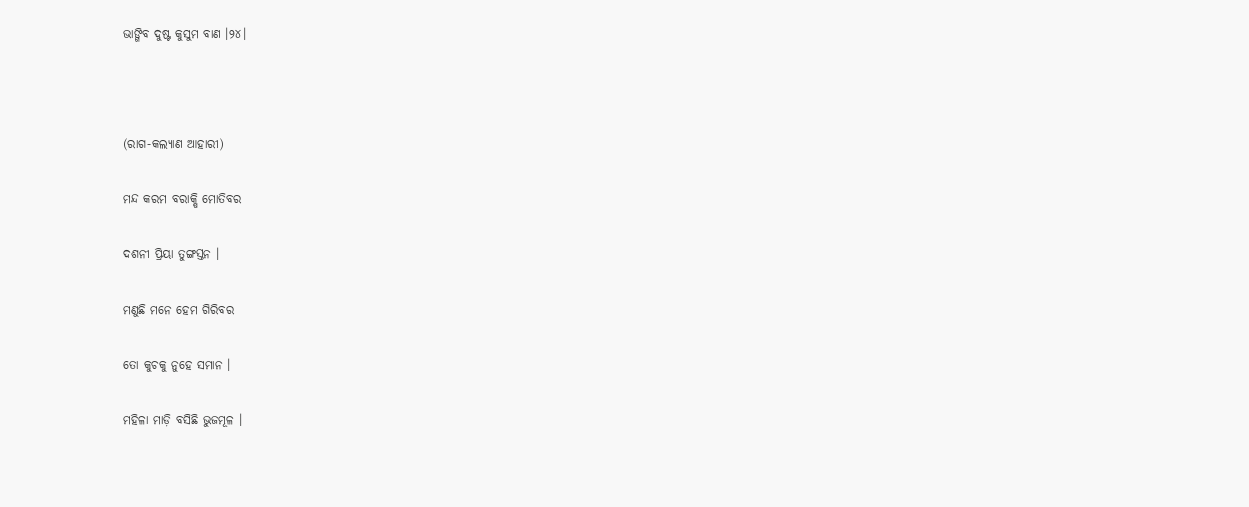ଭାଙ୍ଗିବ ଦୁଷ୍ଟ କୁସୁମ ବାଣ ।୨୪।



(ରାଗ-କଲ୍ୟାଣ ଆହାରୀ)

ମନ୍ଦ କରମ ବରାକ୍ଷି ମୋତିବର

ଦଶନୀ ପ୍ରିୟା ତୁଙ୍ଗସ୍ତନ ।

ମଣୁଛି ମନେ ହେମ ଗିରିବର

ତୋ କୁଚକୁ ନୁହେ ସମାନ ।

ମହିଳା ମାଡ଼ି ବସିଛି ଭୁଜମୂଳ ।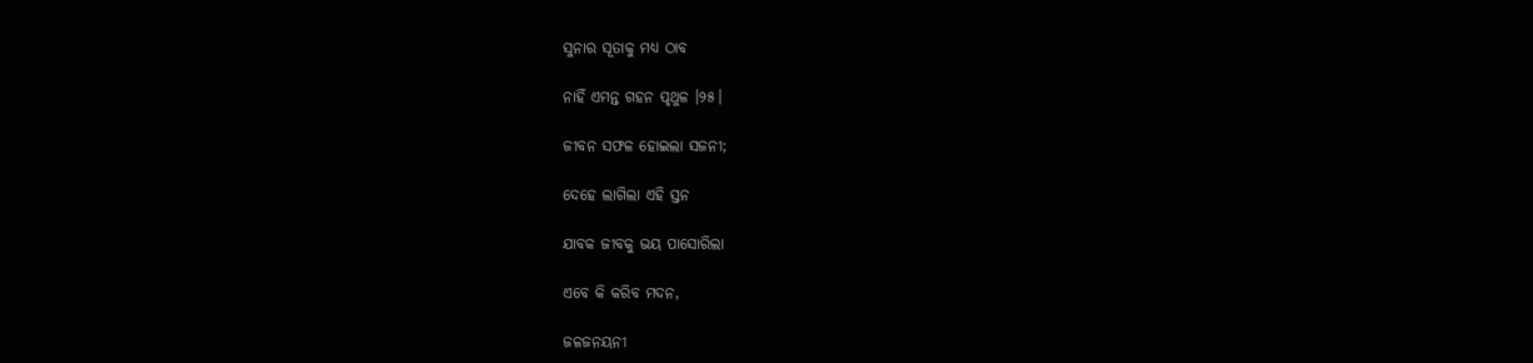ସୁନାର ସୂତାକୁ ମଧ୍ୟ ଠାବ

ନାହିଁ ଏମନ୍ତ ଗହନ ପୃଥୁଳ ।୨୫।

ଜୀବନ ସଫଳ ହୋଇଲା ସଜନୀ;

ଦେହେ ଲାଗିଲା ଏହି ସ୍ତନ

ଯାବକ ଜୀବକୁ ଭୟ ପାସୋରିଲା

ଏବେ କି କରିବ ମଦନ,

ଜଳଜନୟନୀ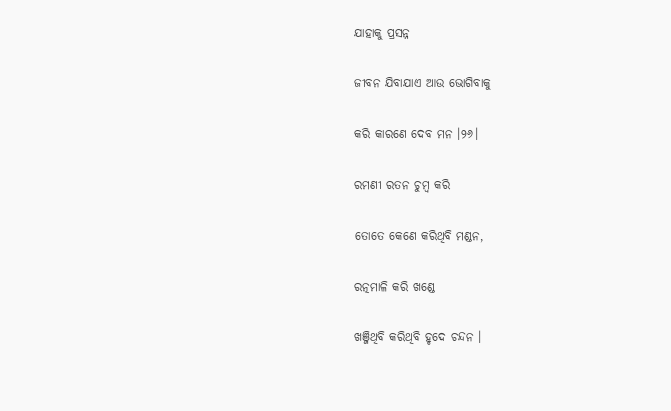ଯାହାକୁ ପ୍ରସନ୍ନ

ଜୀବନ ଯିବାଯାଏ ଆଉ ଭୋଗିବାକୁ

କରି କାରଣେ ଦେବ ମନ ।୨୬।

ରମଣୀ ରତନ ଚୁମ୍ବ କରି

ତୋତେ କେଣେ କରିଥିବି ମଣ୍ଡନ,

ରତ୍ନମାଳି କରି ଖଣ୍ଡେ

ଖଞ୍ଜିଥିବି କରିଥିବି ହୃଦେ ଚନ୍ଦନ ।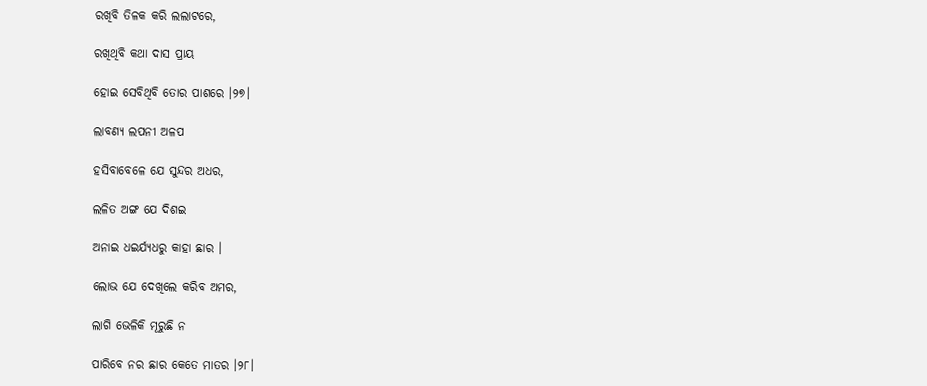ରଖିବି ତିଳକ କରି ଲଲାଟରେ,

ରଖିଥିବି କଥା ଦାସ ପ୍ରାୟ

ହୋଇ ସେବିଥିବି ତୋର ପାଶରେ ।୨୭।

ଲାବଣ୍ୟ ଲପନୀ ଅଳପ

ହସିବାବେଳେ ଯେ ସୁନ୍ଦର ଅଧର,

ଲଳିତ ଅଙ୍ଗ ଯେ ଦିଶଇ

ଅନାଇ ଧଇର୍ଯ୍ୟଧରୁ କାହା ଛାର ।

ଲୋଭ ଯେ ଦେଖିଲେ କରିବ ଅମର,

ଲାଗି ଭେଳିକି ମୂରୁଛି ନ

ପାରିବେ ନର ଛାର କେତେ ମାତର ।୨୮।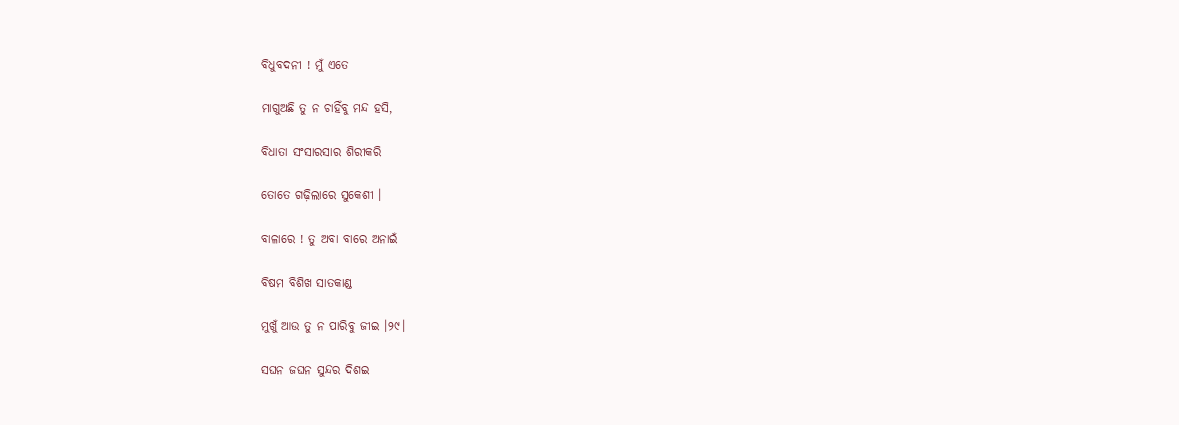ବିଧୁବଦନୀ ! ମୁଁ ଏତେ

ମାଗୁଅଛି ତୁ ନ ଚାହିଁବୁ ମନ୍ଦ ହସି,

ବିଧାତା ସଂସାରସାର ଶିରୀକରି

ତୋତେ ଗଢ଼ିଲାରେ ସୁକେଶୀ ।

ବାଳାରେ ! ତୁ ଅବା ବାରେ ଅନାଇଁ

ବିଷମ ବିଶିଖ ସାତକାଣ୍ଡ

ମୁଖୁଁ ଆଉ ତୁ ନ ପାରିବୁ ଜୀଇ ।୨୯।

ସଘନ ଜଘନ ସୁନ୍ଦର ଦିଶଇ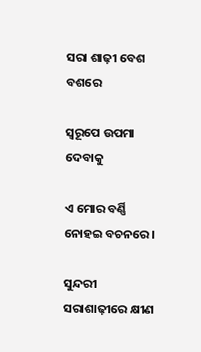ସରା ଶାଢ଼ୀ ବେଶ ବଶରେ

ସ୍ୱରୂପେ ଉପମା ଦେବାକୁ

ଏ ମୋର ବର୍ଣ୍ଣି ନୋହଇ ବଚନରେ ।

ସୁନ୍ଦରୀ ସରାଶାଢ଼ୀରେ କ୍ଷୀଣ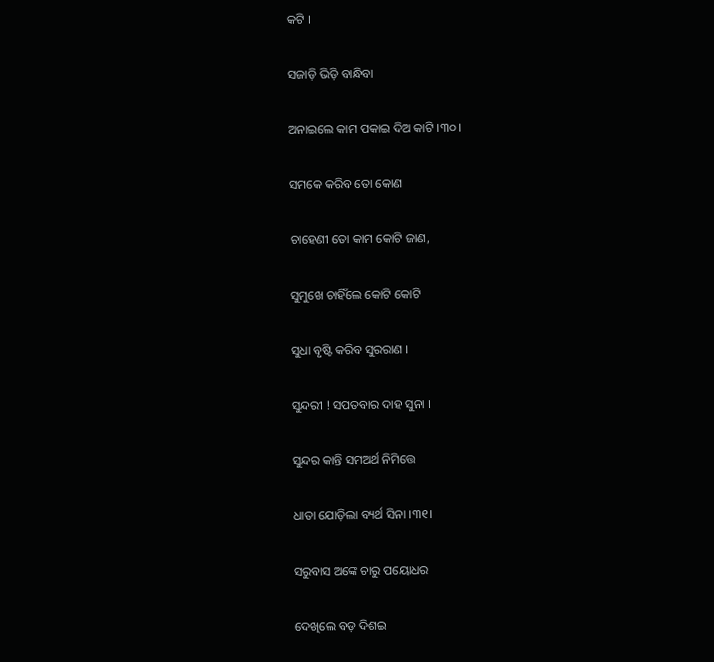କଟି ।

ସଜାଡ଼ି ଭିଡ଼ି ବାନ୍ଧିବା

ଅନାଇଲେ କାମ ପକାଇ ଦିଅ କାଟି ।୩୦।

ସମକେ କରିବ ତୋ କୋଣ

ଚାହେଣୀ ତୋ କାମ କୋଟି ଜାଣ,

ସୁମୁଖେ ଚାହିଁଲେ କୋଟି କୋଟି

ସୁଧା ବୃଷ୍ଟି କରିବ ସୁରରାଣ ।

ସୁନ୍ଦରୀ ! ସପତବାର ଦାହ ସୁନା ।

ସୁନ୍ଦର କାନ୍ତି ସମଅର୍ଥ ନିମିତ୍ତେ

ଧାତା ଯୋଡ଼ିଲା ବ୍ୟର୍ଥ ସିନା ।୩୧।

ସରୁବାସ ଅଙ୍କେ ଚାରୁ ପୟୋଧର

ଦେଖିଲେ ବଡ଼ ଦିଶଇ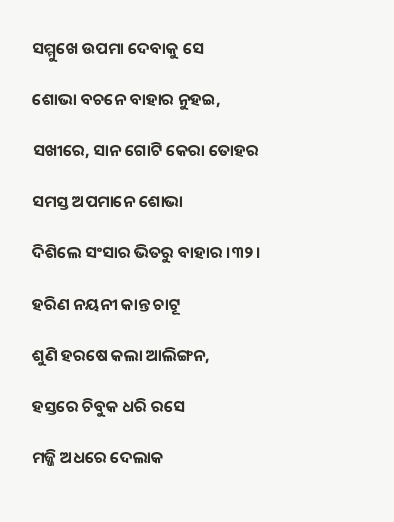ସମ୍ମୁଖେ ଉପମା ଦେବାକୁ ସେ

ଶୋଭା ବଚନେ ବାହାର ନୁହଇ,

ସଖୀରେ, ସାନ ଗୋଟି କେରା ତୋହର

ସମସ୍ତ ଅପମାନେ ଶୋଭା

ଦିଶିଲେ ସଂସାର ଭିତରୁ ବାହାର ।୩୨।

ହରିଣ ନୟନୀ କାନ୍ତ ଚାଟୂ

ଶୁଣି ହରଷେ କଲା ଆଲିଙ୍ଗନ,

ହସ୍ତରେ ଚିବୁକ ଧରି ରସେ

ମଜ୍ଜି ଅଧରେ ଦେଲାକ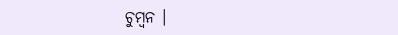ଚୁମ୍ବନ ।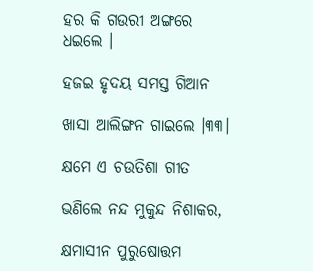ହର କି ଗଉରୀ ଅଙ୍ଗରେ ଧଇଲେ ।

ହଜଇ ହୃଦୟ ସମସ୍ତ ଗିଆନ

ଖାସା ଆଲିଙ୍ଗନ ଗାଇଲେ ।୩୩।

କ୍ଷମେ ଏ ଚଉତିଶା ଗୀତ

ଭଣିଲେ ନନ୍ଦ ମୁକୁନ୍ଦ ନିଶାକର,

କ୍ଷମାସୀନ ପୁରୁଷୋତ୍ତମ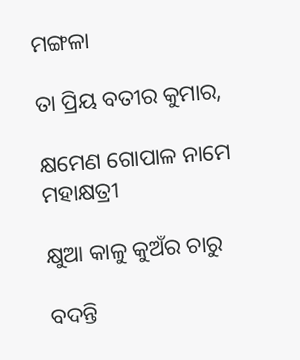ମଙ୍ଗଳା

ତା ପ୍ରିୟ ବତୀର କୁମାର,

କ୍ଷମେଣ ଗୋପାଳ ନାମେ ମହାକ୍ଷତ୍ରୀ

କ୍ଷୁଆ କାଳୁ କୁଅଁର ଚାରୁ

ବଦନ୍ତି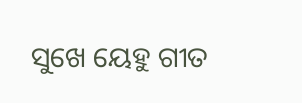ସୁଖେ ୟେହୁ ଗୀତ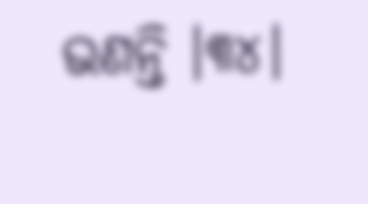ଭଣନ୍ତି ।୩୪।